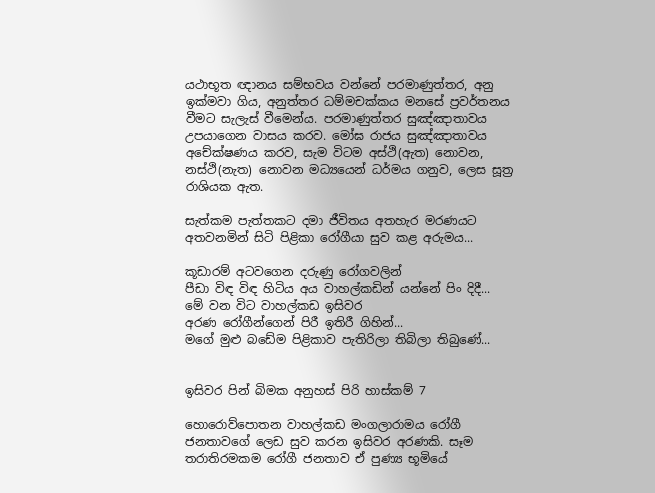යථාභූත ඥානය සම්භවය වන්නේ පරමාණුත්තර, අනු ඉක්මවා ගිය, අනුත්තර ධම්මචක්කය මනසේ ප්‍රවර්තනය වීමට සැලැස් වීමෙන්ය. පරමාණුත්තර සුඤ්ඤාතාවය උපයාගෙන වාසය කරව. මෝඝ රාජය සුඤ්ඤාතාවය අචේක්ෂණය කරව, සැම විටම අස්ථි(ඇත) නොවන, නස්ථි(නැත) නොවන මධ්‍යයෙන් ධර්මය ගනුව, ලෙස සූත්‍ර රාශියක ඇත.

සැත්කම පැත්තකට දමා ජීවිතය අතහැර මරණයට අතවනමින් සිටි පිළිකා රෝගීයා සුව කළ අරුමය...

කූඩාරම් අටවගෙන දරුණු රෝගවලින්
පීඩා විඳ විඳ හිටිය අය වාහල්කඩින් යන්නේ පිං දිදී...
මේ වන විට වාහල්කඩ ඉසිවර
අරණ රෝගීන්ගෙන් පිරී ඉතිරී ගිහින්...
මගේ මුළු බඩේම පිළිකාව පැතිරිලා තිබිලා තිබුණේ...


ඉසිවර පින් බිමක අනුහස්‌ පිරි හාස්‌කම් 7

හොරොව්පොතන වාහල්කඩ මංගලාරාමය රෝගී ජනතාවගේ ලෙඩ සුව කරන ඉසිවර අරණකි. සෑම තරාතිරමකම රෝගී ජනතාව ඒ පුණ්‍ය භූමියේ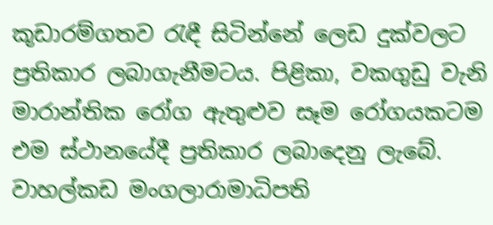කූඩාරම්ගතව රැඳී සිටින්නේ ලෙඩ දුක්‌වලට ප්‍රතිකාර ලබාගැනීමටය. පිළිකා, වකගුඩු වැනි මාරාන්තික රෝග ඇතුළුව සෑම රෝගයකටම එම ස්‌ථානයේදී ප්‍රතිකාර ලබාදෙනු ලැබේ. වාහල්කඩ මංගලාරාමාධිපති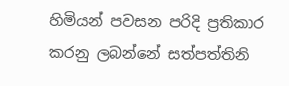හිමියන් පවසන පරිදි ප්‍රතිකාර කරනු ලබන්නේ සත්පත්තිනි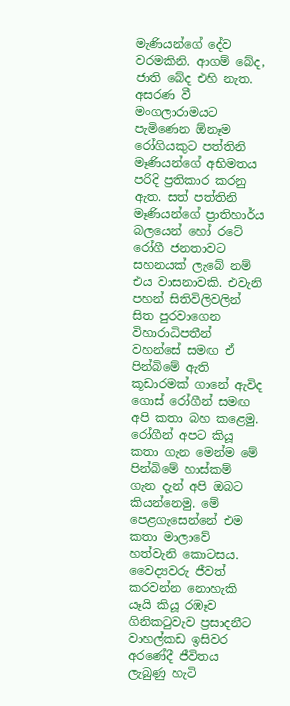මැණියන්ගේ දේව වරමකිනි. ආගම් බේද, ජාති බේද එහි නැත. අසරණ වී මංගලාරාමයට පැමිණෙන ඕනෑම රෝගියකුට පත්තිනි මෑණියන්ගේ අභිමතය පරිදි ප්‍රතිකාර කරනු ඇත. සත් පත්තිනි මෑණියන්ගේ ප්‍රාතිහාර්ය බලයෙන් හෝ රටේ රෝගී ජනතාවට සහනයක්‌ ලැබේ නම් එය වාසනාවකි. එවැනි පහන් සිතිවිලිවලින් සිත පුරවාගෙන විහාරාධිපතීන් වහන්සේ සමඟ ඒ පින්බිමේ ඇති කූඩාරමක්‌ ගානේ ඇවිද ගොස්‌ රෝගීන් සමඟ අපි කතා බහ කළෙමු. රෝගීන් අපට කියූ කතා ගැන මෙන්ම මේ පින්බිමේ හාස්‌කම් ගැන දැන් අපි ඔබට කියන්නෙමු. මේ පෙළගැසෙන්නේ එම කතා මාලාවේ හත්වැනි කොටසය.
වෛද්‍යවරු ජීවත් කරවන්න නොහැකි යෑයි කියූ රඹෑව ගිනිකටුවැව ප්‍රසාදනීට වාහල්කඩ ඉසිවර අරණේදී ජීවිතය ලැබුණු හැටි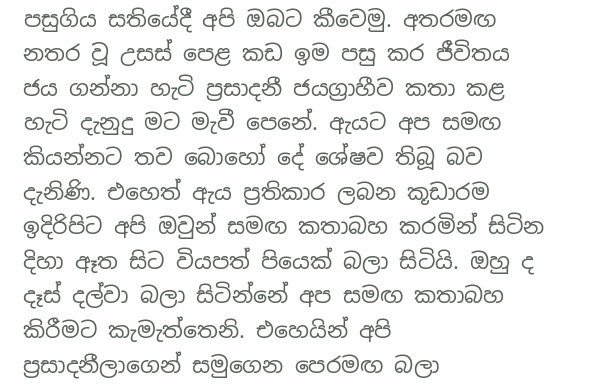පසුගිය සතියේදී අපි ඔබට කීවෙමු. අතරමඟ නතර වූ උසස්‌ පෙළ කඩ ඉම පසු කර ජීවිතය ජය ගන්නා හැටි ප්‍රසාදනී ජයග්‍රාහීව කතා කළ හැටි දැනුදු මට මැවී පෙනේ. ඇයට අප සමඟ කියන්නට තව බොහෝ දේ ශේෂව තිබූ බව දැනිණි. එහෙත් ඇය ප්‍රතිකාර ලබන කූඩාරම ඉදිරිපිට අපි ඔවුන් සමඟ කතාබහ කරමින් සිටින දිහා ඈත සිට වියපත් පියෙක්‌ බලා සිටියි. ඔහු ද දෑස්‌ දල්වා බලා සිටින්නේ අප සමඟ කතාබහ කිරීමට කැමැත්තෙනි. එහෙයින් අපි ප්‍රසාදනීලාගෙන් සමුගෙන පෙරමඟ බලා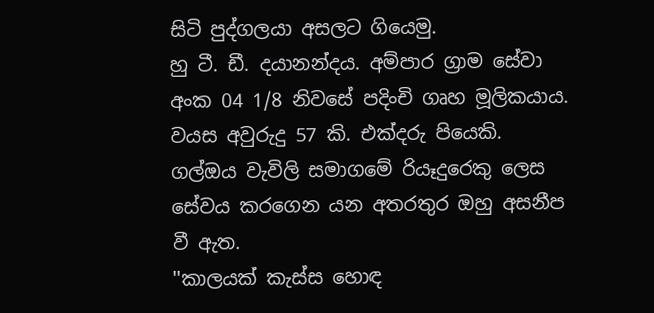සිටි පුද්ගලයා අසලට ගියෙමු.
හු ටී. ඩී. දයානන්දය. අම්පාර ග්‍රාම සේවා අංක 04 1/8 නිවසේ පදිංචි ගෘහ මූලිකයාය. වයස අවුරුදු 57 කි. එක්‌දරු පියෙකි. ගල්ඔය වැවිලි සමාගමේ රියෑදුරෙකු ලෙස සේවය කරගෙන යන අතරතුර ඔහු අසනීප වී ඇත.
''කාලයක්‌ කැස්‌ස හොඳ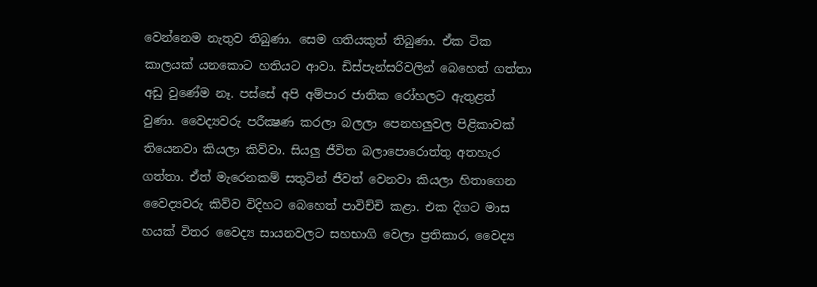වෙන්නෙම නැතුව තිබුණා. සෙම ගතියකුත් තිබුණා. ඒක ටික කාලයක්‌ යනකොට හතියට ආවා. ඩිස්‌පැන්සරිවලින් බෙහෙත් ගත්තා අඩු වුණේම නෑ. පස්‌සේ අපි අම්පාර ජාතික රෝහලට ඇතුළත් වුණා. වෛද්‍යවරු පරීක්‍ෂණ කරලා බලලා පෙනහලුවල පිළිකාවක්‌ තියෙනවා කියලා කිව්වා. සියලු ජීවිත බලාපොරොත්තු අතහැර ගත්තා. ඒත් මැරෙනකම් සතුටින් ජීවත් වෙනවා කියලා හිතාගෙන වෛද්‍යවරු කිව්ව විදිහට බෙහෙත් පාවිච්චි කළා. එක දිගට මාස හයක්‌ විතර වෛද්‍ය සායනවලට සහභාගි වෙලා ප්‍රතිකාර, වෛද්‍ය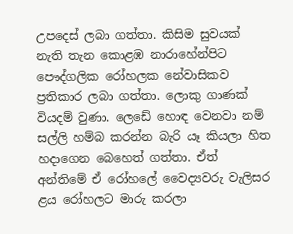උපදෙස්‌ ලබා ගත්තා. කිසිම සුවයක්‌ නැති තැන කොළඹ නාරාහේන්පිට පෞද්ගලික රෝහලක නේවාසිකව ප්‍රතිකාර ලබා ගත්තා. ලොකු ගාණක්‌ වියදම් වුණා. ලෙඩේ හොඳ වෙනවා නම් සල්ලි හම්බ කරන්න බැරි යෑ කියලා හිත හදාගෙන බෙහෙත් ගත්තා. ඒත් අන්තිමේ ඒ රෝහලේ වෛද්‍යවරු වැලිසර ළය රෝහලට මාරු කරලා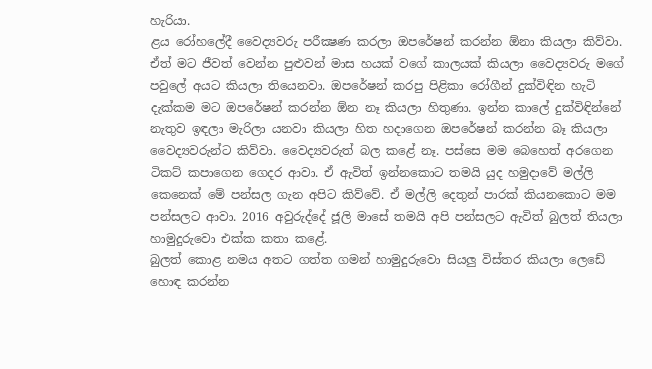හැරියා.
ළය රෝහලේදී වෛද්‍යවරු පරීක්‍ෂණ කරලා ඔපරේෂන් කරන්න ඕනා කියලා කිව්වා. ඒත් මට ජීවත් වෙන්න පුළුවන් මාස හයක්‌ වගේ කාලයක්‌ කියලා වෛද්‍යවරු මගේ පවුලේ අයට කියලා තියෙනවා. ඔපරේෂන් කරපු පිළිකා රෝගීන් දුක්‌විඳින හැටි දැක්‌කම මට ඔපරේෂන් කරන්න ඕන නෑ කියලා හිතුණා. ඉන්න කාලේ දුක්‌විඳින්නේ නැතුව ඉඳලා මැරිලා යනවා කියලා හිත හදාගෙන ඔපරේෂන් කරන්න බෑ කියලා වෛද්‍යවරුන්ට කිව්වා. වෛද්‍යවරුත් බල කළේ නෑ. පස්‌සෙ මම බෙහෙත් අරගෙන ටිකට්‌ කපාගෙන ගෙදර ආවා. ඒ ඇවිත් ඉන්නකොට තමයි යුද හමුදාවේ මල්ලි කෙනෙක්‌ මේ පන්සල ගැන අපිට කිව්වේ. ඒ මල්ලි දෙතුන් පාරක්‌ කියනකොට මම පන්සලට ආවා. 2016 අවුරුද්දේ ජූලි මාසේ තමයි අපි පන්සලට ඇවිත් බුලත් තියලා හාමුදුරුවො එක්‌ක කතා කළේ.
බුලත් කොළ නමය අතට ගත්ත ගමන් හාමුදුරුවො සියලු විස්‌තර කියලා ලෙඩේ හොඳ කරන්න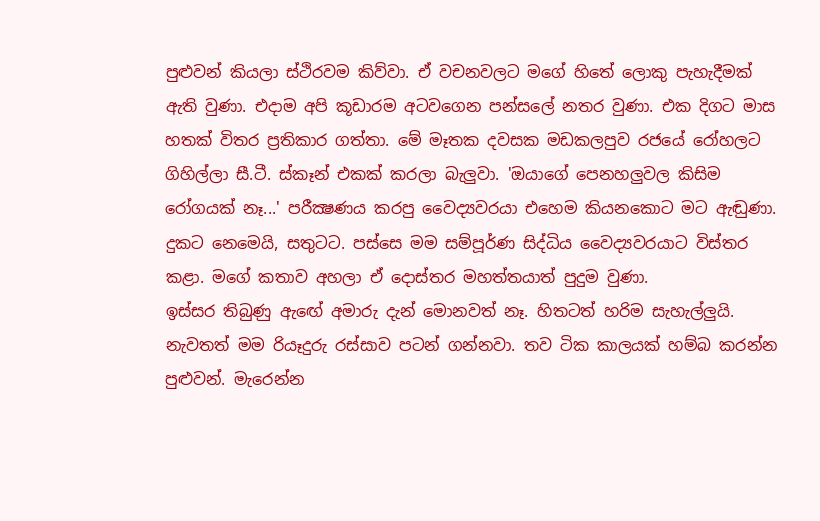පුළුවන් කියලා ස්‌ථිරවම කිව්වා. ඒ වචනවලට මගේ හිතේ ලොකු පැහැදීමක්‌ ඇති වුණා. එදාම අපි කූඩාරම අටවගෙන පන්සලේ නතර වුණා. එක දිගට මාස හතක්‌ විතර ප්‍රතිකාර ගත්තා. මේ මෑතක දවසක මඩකලපුව රජයේ රෝහලට ගිහිල්ලා සී.ටී. ස්‌කෑන් එකක්‌ කරලා බැලුවා. 'ඔයාගේ පෙනහලුවල කිසිම රෝගයක්‌ නෑ...' පරීක්‍ෂණය කරපු වෛද්‍යවරයා එහෙම කියනකොට මට ඇඬුණා. දුකට නෙමෙයි, සතුටට. පස්‌සෙ මම සම්පූර්ණ සිද්ධිය වෛද්‍යවරයාට විස්‌තර කළා. මගේ කතාව අහලා ඒ දොස්‌තර මහත්තයාත් පුදුම වුණා.
ඉස්‌සර තිබුණු ඇඟේ අමාරු දැන් මොනවත් නෑ. හිතටත් හරිම සැහැල්ලුයි. නැවතත් මම රියෑදුරු රස්‌සාව පටන් ගන්නවා. තව ටික කාලයක්‌ හම්බ කරන්න පුළුවන්. මැරෙන්න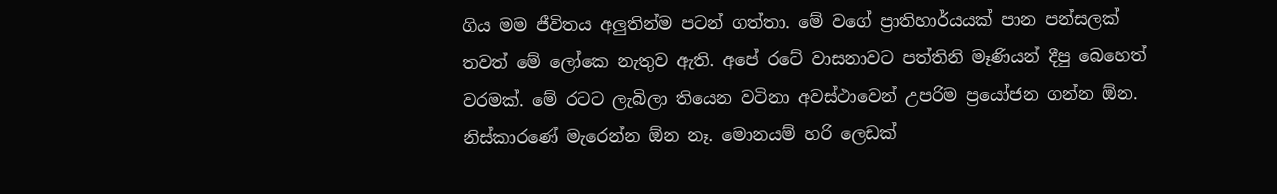ගිය මම ජීවිතය අලුතින්ම පටන් ගත්තා. මේ වගේ ප්‍රාතිහාර්යයක්‌ පාන පන්සලක්‌ තවත් මේ ලෝකෙ නැතුව ඇති. අපේ රටේ වාසනාවට පත්තිනි මෑණියන් දීපු බෙහෙත් වරමක්‌. මේ රටට ලැබිලා තියෙන වටිනා අවස්‌ථාවෙන් උපරිම ප්‍රයෝජන ගන්න ඕන. නිස්‌කාරණේ මැරෙන්න ඕන නෑ. මොනයම් හරි ලෙඩක්‌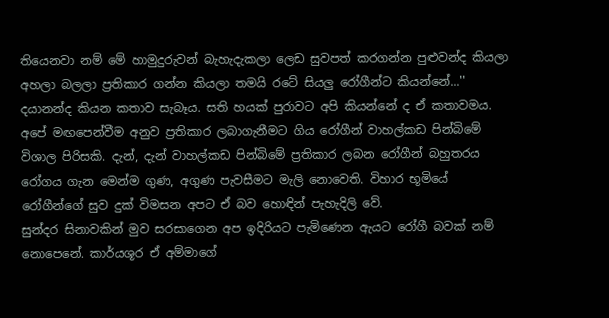තියෙනවා නම් මේ හාමුදුරුවන් බැහැදැකලා ලෙඩ සුවපත් කරගන්න පුළුවන්ද කියලා අහලා බලලා ප්‍රතිකාර ගන්න කියලා තමයි රටේ සියලු රෝගීන්ට කියන්නේ...''
දයානන්ද කියන කතාව සැබෑය. සති හයක්‌ පුරාවට අපි කියන්නේ ද ඒ කතාවමය. අපේ මඟපෙන්වීම අනුව ප්‍රතිකාර ලබාගැනීමට ගිය රෝගීන් වාහල්කඩ පින්බිමේ විශාල පිරිසකි. දැන්, දැන් වාහල්කඩ පින්බිමේ ප්‍රතිකාර ලබන රෝගීන් බහුතරය රෝගය ගැන මෙන්ම ගුණ, අගුණ පැවසීමට මැලි නොවෙති. විහාර භූමියේ රෝගීන්ගේ සුව දුක්‌ විමසන අපට ඒ බව හොඳින් පැහැදිලි වේ.
සුන්දර සිනාවකින් මුව සරසාගෙන අප ඉදිරියට පැමිණෙන ඇයට රෝගී බවක්‌ නම් නොපෙනේ. කාර්යශූර ඒ අම්මාගේ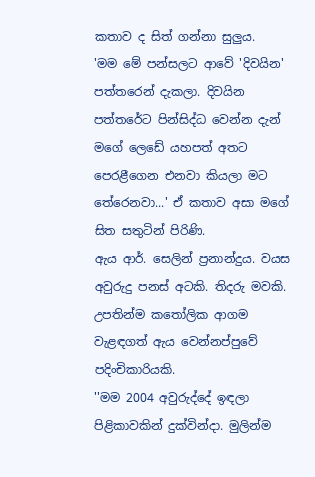කතාව ද සිත් ගන්නා සුලුය.
'මම මේ පන්සලට ආවේ 'දිවයින' පත්තරෙන් දැකලා. දිවයින පත්තරේට පින්සිද්ධ වෙන්න දැන් මගේ ලෙඩේ යහපත් අතට පෙරළීගෙන එනවා කියලා මට තේරෙනවා...' ඒ කතාව අසා මගේ සිත සතුටින් පිරිණි.
ඇය ආර්. සෙලින් ප්‍රනාන්දුය. වයස අවුරුදු පනස්‌ අටකි. තිදරු මවකි. උපතින්ම කතෝලික ආගම වැළඳගත් ඇය වෙන්නප්පුවේ පදිංචිකාරියකි.
''මම 2004 අවුරුද්දේ ඉඳලා පිළිකාවකින් දුක්‌වින්දා. මුලින්ම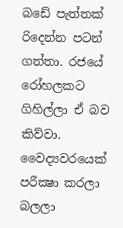බඩේ පැත්තක්‌ රිදෙන්න පටන් ගත්තා. රජයේ රෝහලකට ගිහිල්ලා ඒ බව කිව්වා. වෛද්‍යවරයෙක්‌ පරීක්‍ෂා කරලා බලලා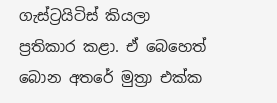ගැස්‌ට්‍රයිටිස්‌ කියලා ප්‍රතිකාර කළා. ඒ බෙහෙත් බොන අතරේ මුත්‍රා එක්‌ක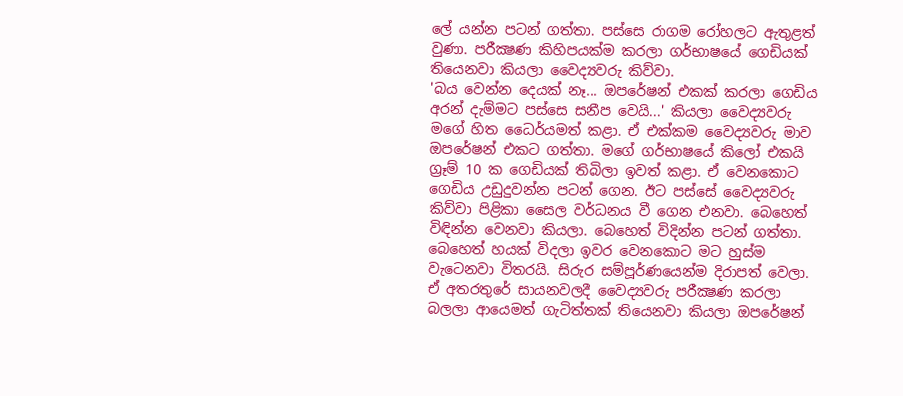ලේ යන්න පටන් ගත්තා. පස්‌සෙ රාගම රෝහලට ඇතුළත් වුණා. පරීක්‍ෂණ කිහිපයක්‌ම කරලා ගර්භාෂයේ ගෙඩියක්‌ තියෙනවා කියලා වෛද්‍යවරු කිව්වා.
'බය වෙන්න දෙයක්‌ නෑ... ඔපරේෂන් එකක්‌ කරලා ගෙඩිය අරන් දැම්මට පස්‌සෙ සනීප වෙයි...' කියලා වෛද්‍යවරු මගේ හිත ධෛර්යමත් කළා. ඒ එක්‌කම වෛද්‍යවරු මාව ඔපරේෂන් එකට ගත්තා. මගේ ගර්භාෂයේ කිලෝ එකයි ග්‍රෑම් 10 ක ගෙඩියක්‌ තිබිලා ඉවත් කළා. ඒ වෙනකොට ගෙඩිය උඩුදුවන්න පටන් ගෙන. ඊට පස්‌සේ වෛද්‍යවරු කිව්වා පිළිකා සෛල වර්ධනය වී ගෙන එනවා. බෙහෙත් විඳින්න වෙනවා කියලා. බෙහෙත් විදින්න පටන් ගත්තා. බෙහෙත් හයක්‌ විදලා ඉවර වෙනකොට මට හුස්‌ම වැටෙනවා විතරයි. සිරුර සම්පූර්ණයෙන්ම දිරාපත් වෙලා. ඒ අතරතුරේ සායනවලදී වෛද්‍යවරු පරීක්‍ෂණ කරලා බලලා ආයෙමත් ගැටිත්තක්‌ තියෙනවා කියලා ඔපරේෂන්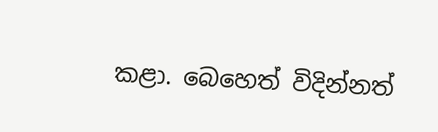කළා. බෙහෙත් විදින්නත්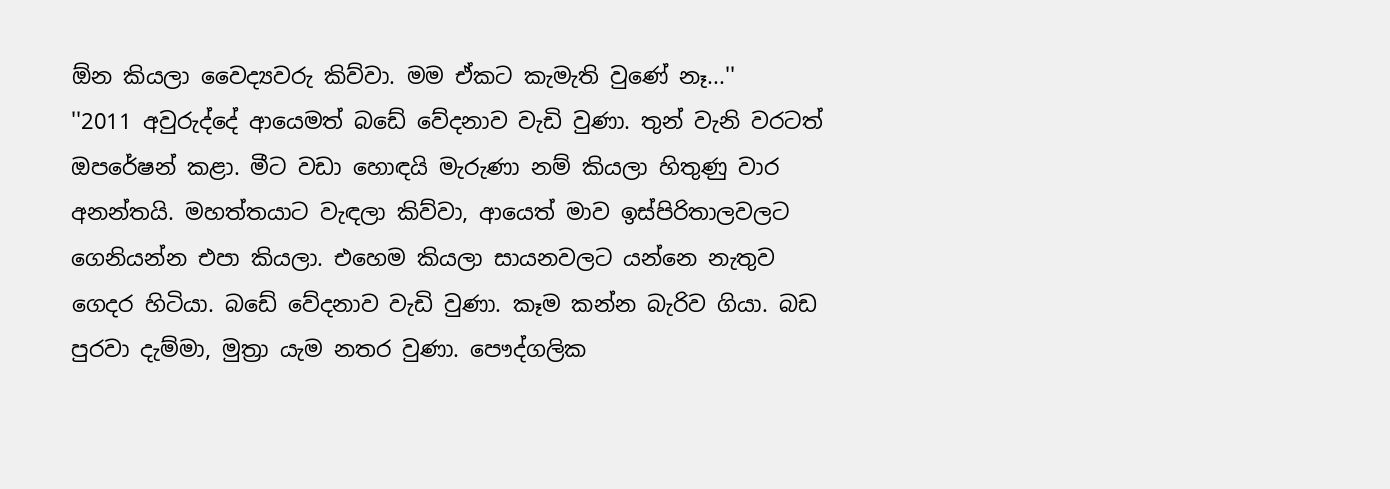ඕන කියලා වෛද්‍යවරු කිව්වා. මම ඒකට කැමැති වුණේ නෑ...''
''2011 අවුරුද්දේ ආයෙමත් බඩේ වේදනාව වැඩි වුණා. තුන් වැනි වරටත් ඔපරේෂන් කළා. මීට වඩා හොඳයි මැරුණා නම් කියලා හිතුණු වාර අනන්තයි. මහත්තයාට වැඳලා කිව්වා, ආයෙත් මාව ඉස්‌පිරිතාලවලට ගෙනියන්න එපා කියලා. එහෙම කියලා සායනවලට යන්නෙ නැතුව ගෙදර හිටියා. බඩේ වේදනාව වැඩි වුණා. කෑම කන්න බැරිව ගියා. බඩ පුරවා දැම්මා, මුත්‍රා යැම නතර වුණා. පෞද්ගලික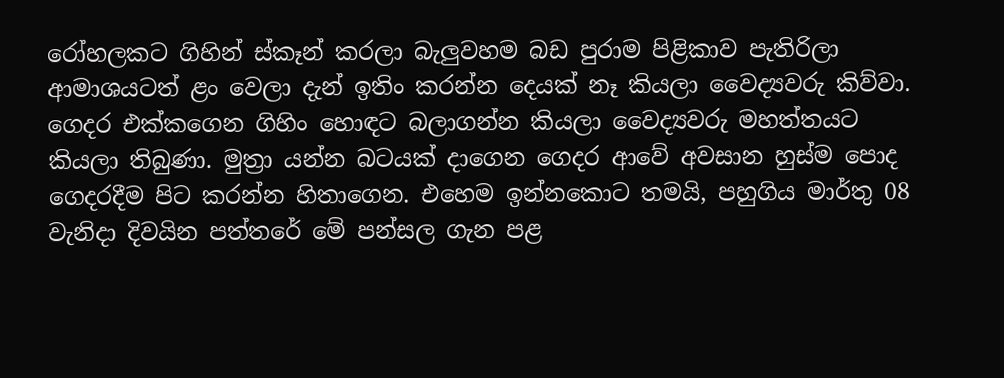රෝහලකට ගිහින් ස්‌කෑන් කරලා බැලුවහම බඩ පුරාම පිළිකාව පැතිරිලා ආමාශයටත් ළං වෙලා දැන් ඉතිං කරන්න දෙයක්‌ නෑ කියලා වෛද්‍යවරු කිව්වා. ගෙදර එක්‌කගෙන ගිහිං හොඳට බලාගන්න කියලා වෛද්‍යවරු මහත්තයට කියලා තිබුණා. මුත්‍රා යන්න බටයක්‌ දාගෙන ගෙදර ආවේ අවසාන හුස්‌ම පොද ගෙදරදීම පිට කරන්න හිතාගෙන. එහෙම ඉන්නකොට තමයි, පහුගිය මාර්තු 08 වැනිදා දිවයින පත්තරේ මේ පන්සල ගැන පළ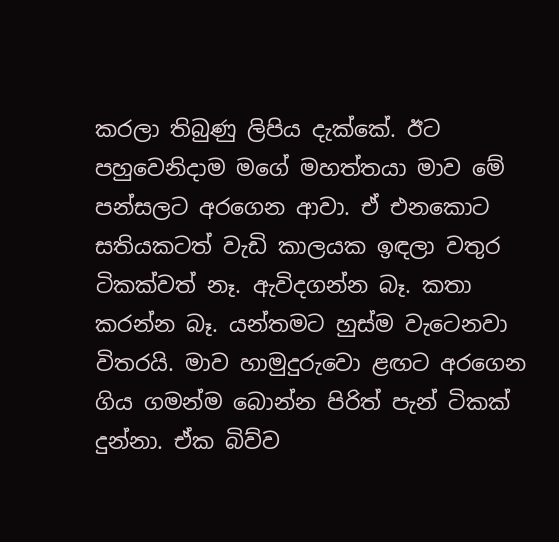කරලා තිබුණු ලිපිය දැක්‌කේ. ඊට පහුවෙනිදාම මගේ මහත්තයා මාව මේ පන්සලට අරගෙන ආවා. ඒ එනකොට සතියකටත් වැඩි කාලයක ඉඳලා වතුර ටිකක්‌වත් නෑ. ඇවිදගන්න බෑ. කතා කරන්න බෑ. යන්තමට හුස්‌ම වැටෙනවා විතරයි. මාව හාමුදුරුවො ළඟට අරගෙන ගිය ගමන්ම බොන්න පිරිත් පැන් ටිකක්‌ දුන්නා. ඒක බිව්ව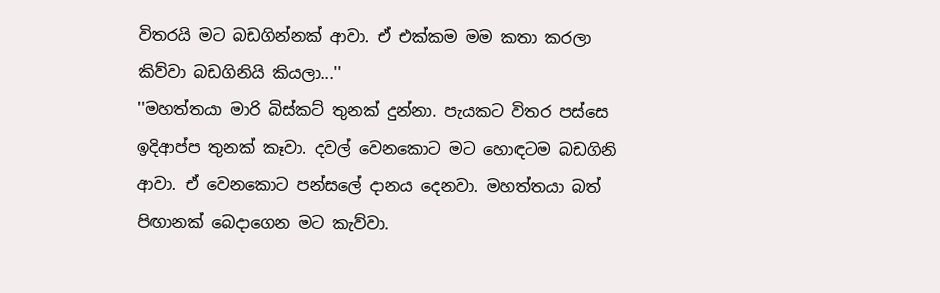විතරයි මට බඩගින්නක්‌ ආවා. ඒ එක්‌කම මම කතා කරලා කිව්වා බඩගිනියි කියලා...''
''මහත්තයා මාරි බිස්‌කට්‌ තුනක්‌ දුන්නා. පැයකට විතර පස්‌සෙ ඉදිආප්ප තුනක්‌ කෑවා. දවල් වෙනකොට මට හොඳටම බඩගිනි ආවා. ඒ වෙනකොට පන්සලේ දානය දෙනවා. මහත්තයා බත් පිඟානක්‌ බෙදාගෙන මට කැව්වා.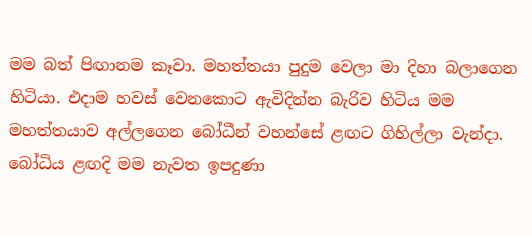මම බත් පිඟානම කෑවා. මහත්තයා පුදුම වෙලා මා දිහා බලාගෙන හිටියා. එදාම හවස්‌ වෙනකොට ඇවිදින්න බැරිව හිටිය මම මහත්තයාව අල්ලගෙන බෝධීන් වහන්සේ ළඟට ගිහිල්ලා වැන්දා. බෝධිය ළඟදි මම නැවත ඉපදුණා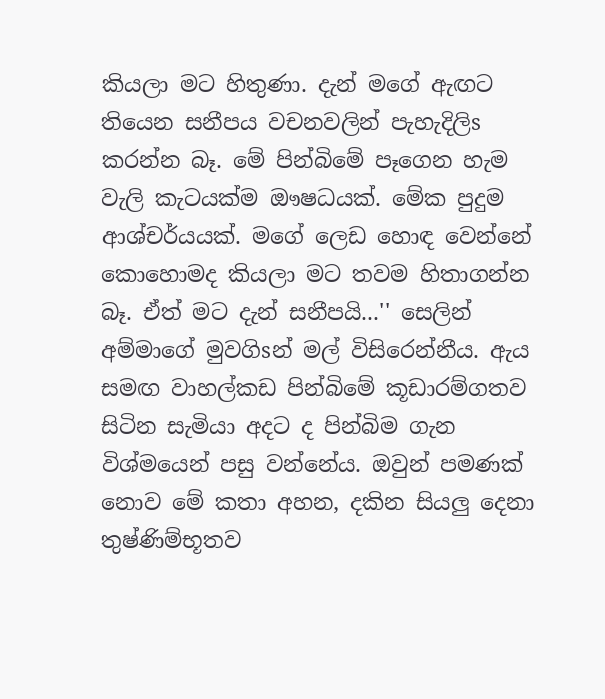කියලා මට හිතුණා. දැන් මගේ ඇඟට තියෙන සනීපය වචනවලින් පැහැදිලිs කරන්න බෑ. මේ පින්බිමේ පෑගෙන හැම වැලි කැටයක්‌ම ඖෂධයක්‌. මේක පුදුම ආශ්චර්යයක්‌. මගේ ලෙඩ හොඳ වෙන්නේ කොහොමද කියලා මට තවම හිතාගන්න බෑ. ඒත් මට දැන් සනීපයි...'' සෙලින් අම්මාගේ මුවගිsන් මල් විසිරෙන්නීය. ඇය සමඟ වාහල්කඩ පින්බිමේ කූඩාරම්ගතව සිටින සැමියා අදට ද පින්බිම ගැන විශ්මයෙන් පසු වන්නේය. ඔවුන් පමණක්‌ නොව මේ කතා අහන, දකින සියලු දෙනා තුෂ්ණිම්භූතව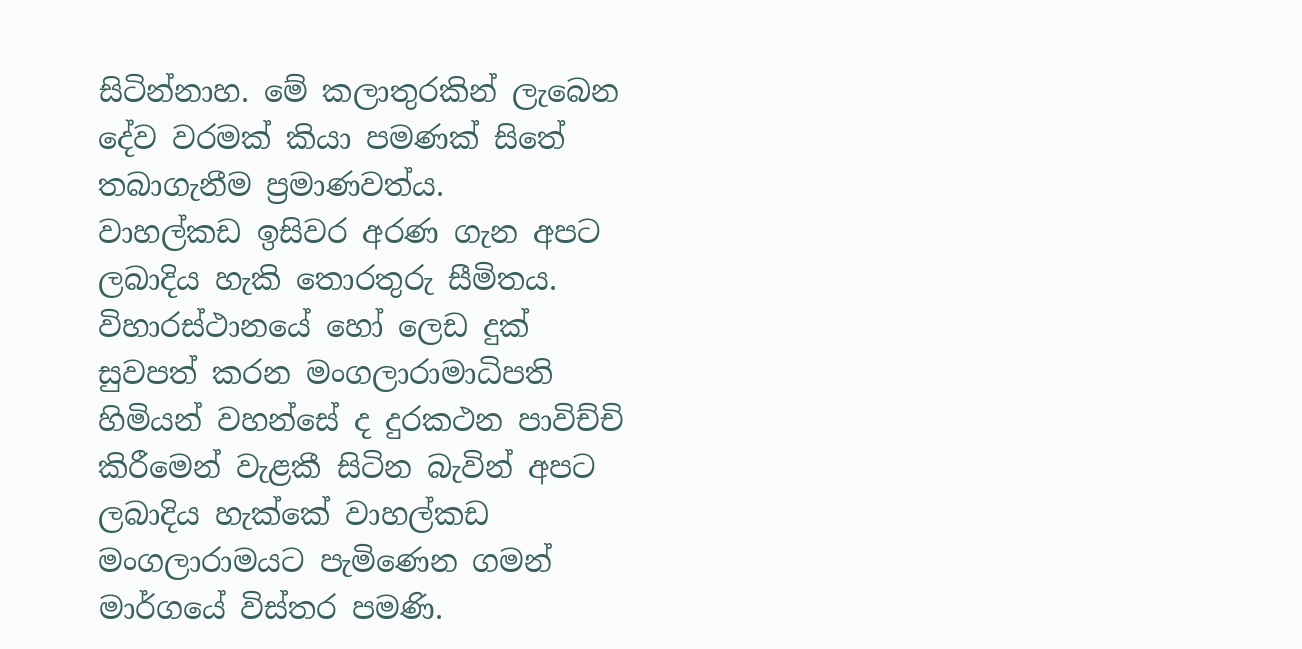සිටින්නාහ. මේ කලාතුරකින් ලැබෙන දේව වරමක්‌ කියා පමණක්‌ සිතේ තබාගැනීම ප්‍රමාණවත්ය.
වාහල්කඩ ඉසිවර අරණ ගැන අපට ලබාදිය හැකි තොරතුරු සීමිතය. විහාරස්‌ථානයේ හෝ ලෙඩ දුක්‌ සුවපත් කරන මංගලාරාමාධිපති හිමියන් වහන්සේ ද දුරකථන පාවිච්චි කිරීමෙන් වැළකී සිටින බැවින් අපට ලබාදිය හැක්‌කේ වාහල්කඩ මංගලාරාමයට පැමිණෙන ගමන් මාර්ගයේ විස්‌තර පමණි.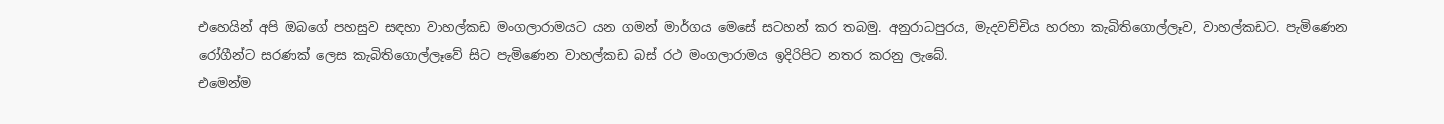එහෙයින් අපි ඔබගේ පහසුව සඳහා වාහල්කඩ මංගලාරාමයට යන ගමන් මාර්ගය මෙසේ සටහන් කර තබමු. අනුරාධපුරය, මැදවච්චිය හරහා කැබිතිගොල්ලෑව, වාහල්කඩට. පැමිණෙන රෝගීන්ට සරණක්‌ ලෙස කැබිතිගොල්ලෑවේ සිට පැමිණෙන වාහල්කඩ බස්‌ රථ මංගලාරාමය ඉදිරිපිට නතර කරනු ලැබේ.
එමෙන්ම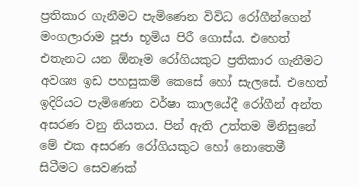ප්‍රතිකාර ගැනීමට පැමිණෙන විවිධ රෝගීන්ගෙන් මංගලාරාම පූජා භූමිය පිරී ගොස්‌ය. එහෙත් එතැනට යන ඕනෑම රෝගියකුට ප්‍රතිකාර ගැනීමට අවශ්‍ය ඉඩ පහසුකම් කෙසේ හෝ සැලසේ. එහෙත් ඉදිරියට පැමිණෙන වර්ෂා කාලයේදී රෝගීන් අන්ත අසරණ වනු නියතය. පින් ඇති උත්තම මිනිසුනේ මේ එක අසරණ රෝගියකුට හෝ නොතෙමී සිටීමට සෙවණක්‌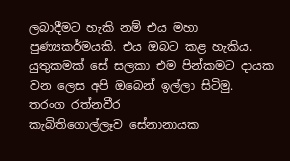ලබාදීමට හැකි නම් එය මහා පුණ්‍යකර්මයකි. එය ඔබට කළ හැකිය. යුතුකමක්‌ සේ සලකා එම පින්කමට දායක වන ලෙස අපි ඔබෙන් ඉල්ලා සිටිමු.
තරංග රත්නවීර
කැබිතිගොල්ලෑව සේනානායක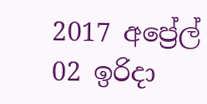2017 අප්‍රේල් 02 ඉරිදා